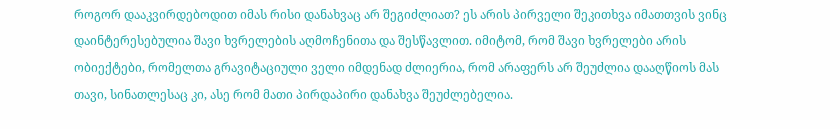როგორ დააკვირდებოდით იმას რისი დანახვაც არ შეგიძლიათ? ეს არის პირველი შეკითხვა იმათთვის ვინც დაინტერესებულია შავი ხვრელების აღმოჩენითა და შესწავლით. იმიტომ, რომ შავი ხვრელები არის ობიექტები, რომელთა გრავიტაციული ველი იმდენად ძლიერია, რომ არაფერს არ შეუძლია დააღწიოს მას თავი, სინათლესაც კი, ასე რომ მათი პირდაპირი დანახვა შეუძლებელია.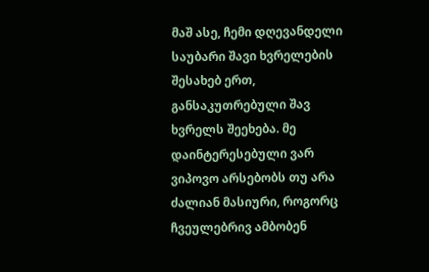მაშ ასე, ჩემი დღევანდელი საუბარი შავი ხვრელების შესახებ ერთ, განსაკუთრებული შავ ხვრელს შეეხება. მე დაინტერესებული ვარ ვიპოვო არსებობს თუ არა ძალიან მასიური, როგორც ჩვეულებრივ ამბობენ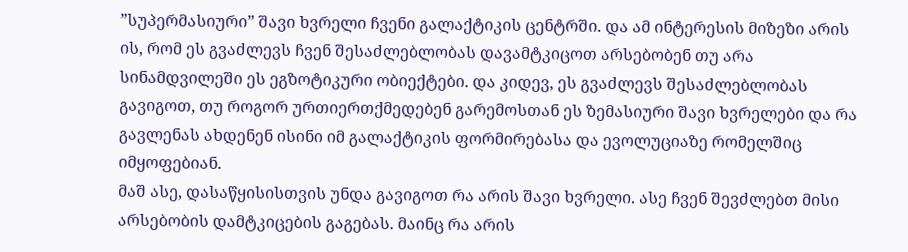”სუპერმასიური” შავი ხვრელი ჩვენი გალაქტიკის ცენტრში. და ამ ინტერესის მიზეზი არის ის, რომ ეს გვაძლევს ჩვენ შესაძლებლობას დავამტკიცოთ არსებობენ თუ არა სინამდვილეში ეს ეგზოტიკური ობიექტები. და კიდევ, ეს გვაძლევს შესაძლებლობას გავიგოთ, თუ როგორ ურთიერთქმედებენ გარემოსთან ეს ზემასიური შავი ხვრელები და რა გავლენას ახდენენ ისინი იმ გალაქტიკის ფორმირებასა და ევოლუციაზე რომელშიც იმყოფებიან.
მაშ ასე, დასაწყისისთვის უნდა გავიგოთ რა არის შავი ხვრელი. ასე ჩვენ შევძლებთ მისი არსებობის დამტკიცების გაგებას. მაინც რა არის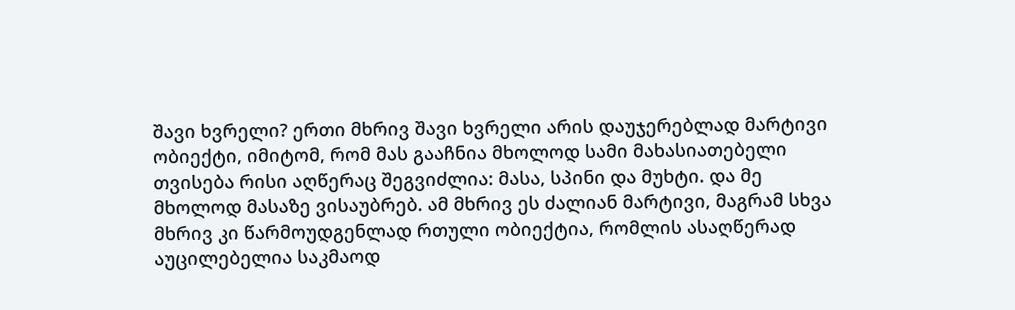შავი ხვრელი? ერთი მხრივ შავი ხვრელი არის დაუჯერებლად მარტივი ობიექტი, იმიტომ, რომ მას გააჩნია მხოლოდ სამი მახასიათებელი თვისება რისი აღწერაც შეგვიძლია: მასა, სპინი და მუხტი. და მე მხოლოდ მასაზე ვისაუბრებ. ამ მხრივ ეს ძალიან მარტივი, მაგრამ სხვა მხრივ კი წარმოუდგენლად რთული ობიექტია, რომლის ასაღწერად აუცილებელია საკმაოდ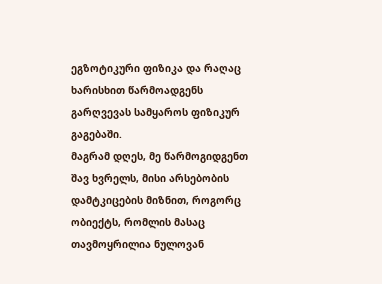ეგზოტიკური ფიზიკა და რაღაც ხარისხით წარმოადგენს გარღვევას სამყაროს ფიზიკურ გაგებაში.
მაგრამ დღეს, მე წარმოგიდგენთ შავ ხვრელს, მისი არსებობის დამტკიცების მიზნით, როგორც ობიექტს, რომლის მასაც თავმოყრილია ნულოვან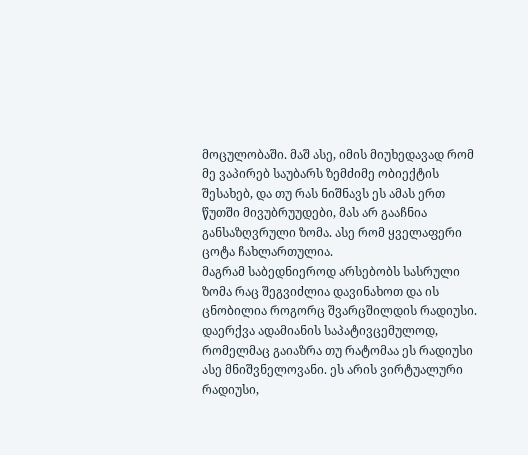მოცულობაში. მაშ ასე, იმის მიუხედავად რომ მე ვაპირებ საუბარს ზემძიმე ობიექტის შესახებ, და თუ რას ნიშნავს ეს ამას ერთ წუთში მივუბრუუდები, მას არ გააჩნია განსაზღვრული ზომა. ასე რომ ყველაფერი ცოტა ჩახლართულია.
მაგრამ საბედნიეროდ არსებობს სასრული ზომა რაც შეგვიძლია დავინახოთ და ის ცნობილია როგორც შვარცშილდის რადიუსი. დაერქვა ადამიანის საპატივცემულოდ, რომელმაც გაიაზრა თუ რატომაა ეს რადიუსი ასე მნიშვნელოვანი. ეს არის ვირტუალური რადიუსი,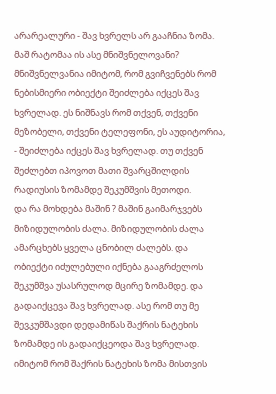არარეალური - შავ ხვრელს არ გააჩნია ზომა. მაშ რატომაა ის ასე მნიშვნელოვანი? მნიშვნელვანია იმიტომ, რომ გვიჩვენებს რომ ნებისმიერი ობიექტი შეიძლება იქცეს შავ ხვრელად. ეს ნიშნავს რომ თქვენ, თქვენი მეზობელი, თქვენი ტელეფონი, ეს აუდიტორია, - შეიძლება იქცეს შავ ხვრელად. თუ თქვენ შეძლებთ იპოვოთ მათი შვარცშილდის რადიუსის ზომამდე შეკუმშვის მეთოდი.
და რა მოხდება მაშინ ? მაშინ გაიმარჯვებს მიზიდულობის ძალა. მიზიდულობის ძალა ამარცხებს ყველა ცნობილ ძალებს. და ობიექტი იძულებული იქნება გააგრძელოს შეკუმშვა უსასრულოდ მცირე ზომამდე. და გადაიქცევა შავ ხვრელად. ასე რომ თუ მე შევკუმშავდი დედამიწას შაქრის ნატეხის ზომამდე ის გადაიქცეოდა შავ ხვრელად. იმიტომ რომ შაქრის ნატეხის ზომა მისთვის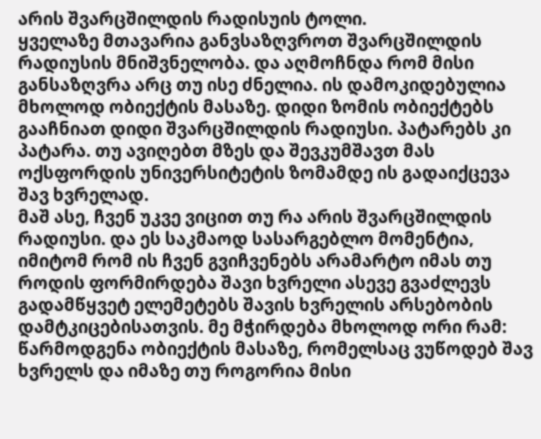არის შვარცშილდის რადისუის ტოლი.
ყველაზე მთავარია განვსაზღვროთ შვარცშილდის რადიუსის მნიშვნელობა. და აღმოჩნდა რომ მისი განსაზღვრა არც თუ ისე ძნელია. ის დამოკიდებულია მხოლოდ ობიექტის მასაზე. დიდი ზომის ობიექტებს გააჩნიათ დიდი შვარცშილდის რადიუსი. პატარებს კი პატარა. თუ ავიღებთ მზეს და შევკუმშავთ მას ოქსფორდის უნივერსიტეტის ზომამდე ის გადაიქცევა შავ ხვრელად.
მაშ ასე, ჩვენ უკვე ვიცით თუ რა არის შვარცშილდის რადიუსი. და ეს საკმაოდ სასარგებლო მომენტია, იმიტომ რომ ის ჩვენ გვიჩვენებს არამარტო იმას თუ როდის ფორმირდება შავი ხვრელი ასევე გვაძლევს გადამწყვეტ ელემეტებს შავის ხვრელის არსებობის დამტკიცებისათვის. მე მჭირდება მხოლოდ ორი რამ: წარმოდგენა ობიექტის მასაზე, რომელსაც ვუწოდებ შავ ხვრელს და იმაზე თუ როგორია მისი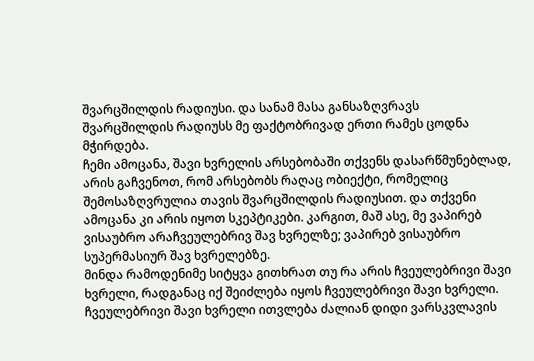შვარცშილდის რადიუსი. და სანამ მასა განსაზღვრავს შვარცშილდის რადიუსს მე ფაქტობრივად ერთი რამეს ცოდნა მჭირდება.
ჩემი ამოცანა, შავი ხვრელის არსებობაში თქვენს დასარწმუნებლად, არის გაჩვენოთ, რომ არსებობს რაღაც ობიექტი, რომელიც შემოსაზღვრულია თავის შვარცშილდის რადიუსით. და თქვენი ამოცანა კი არის იყოთ სკეპტიკები. კარგით, მაშ ასე, მე ვაპირებ ვისაუბრო არაჩვეულებრივ შავ ხვრელზე; ვაპირებ ვისაუბრო სუპერმასიურ შავ ხვრელებზე.
მინდა რამოდენიმე სიტყვა გითხრათ თუ რა არის ჩვეულებრივი შავი ხვრელი, რადგანაც იქ შეიძლება იყოს ჩვეულებრივი შავი ხვრელი. ჩვეულებრივი შავი ხვრელი ითვლება ძალიან დიდი ვარსკვლავის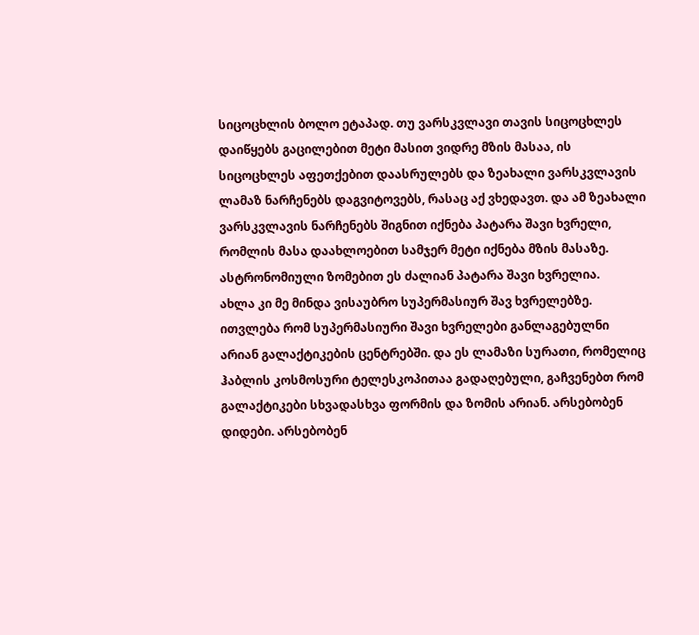სიცოცხლის ბოლო ეტაპად. თუ ვარსკვლავი თავის სიცოცხლეს დაიწყებს გაცილებით მეტი მასით ვიდრე მზის მასაა, ის სიცოცხლეს აფეთქებით დაასრულებს და ზეახალი ვარსკვლავის ლამაზ ნარჩენებს დაგვიტოვებს, რასაც აქ ვხედავთ. და ამ ზეახალი ვარსკვლავის ნარჩენებს შიგნით იქნება პატარა შავი ხვრელი, რომლის მასა დაახლოებით სამჯერ მეტი იქნება მზის მასაზე. ასტრონომიული ზომებით ეს ძალიან პატარა შავი ხვრელია.
ახლა კი მე მინდა ვისაუბრო სუპერმასიურ შავ ხვრელებზე. ითვლება რომ სუპერმასიური შავი ხვრელები განლაგებულნი არიან გალაქტიკების ცენტრებში. და ეს ლამაზი სურათი, რომელიც ჰაბლის კოსმოსური ტელესკოპითაა გადაღებული, გაჩვენებთ რომ გალაქტიკები სხვადასხვა ფორმის და ზომის არიან. არსებობენ დიდები. არსებობენ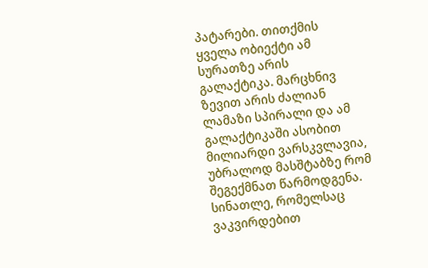პატარები. თითქმის ყველა ობიექტი ამ სურათზე არის გალაქტიკა. მარცხნივ ზევით არის ძალიან ლამაზი სპირალი და ამ გალაქტიკაში ასობით მილიარდი ვარსკვლავია, უბრალოდ მასშტაბზე რომ შეგექმნათ წარმოდგენა. სინათლე, რომელსაც ვაკვირდებით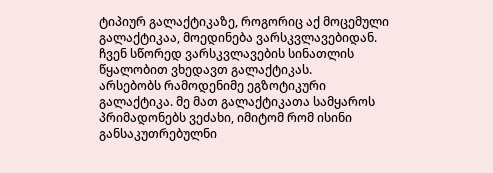ტიპიურ გალაქტიკაზე, როგორიც აქ მოცემული გალაქტიკაა, მოედინება ვარსკვლავებიდან. ჩვენ სწორედ ვარსკვლავების სინათლის წყალობით ვხედავთ გალაქტიკას.
არსებობს რამოდენიმე ეგზოტიკური გალაქტიკა. მე მათ გალაქტიკათა სამყაროს პრიმადონებს ვეძახი, იმიტომ რომ ისინი განსაკუთრებულნი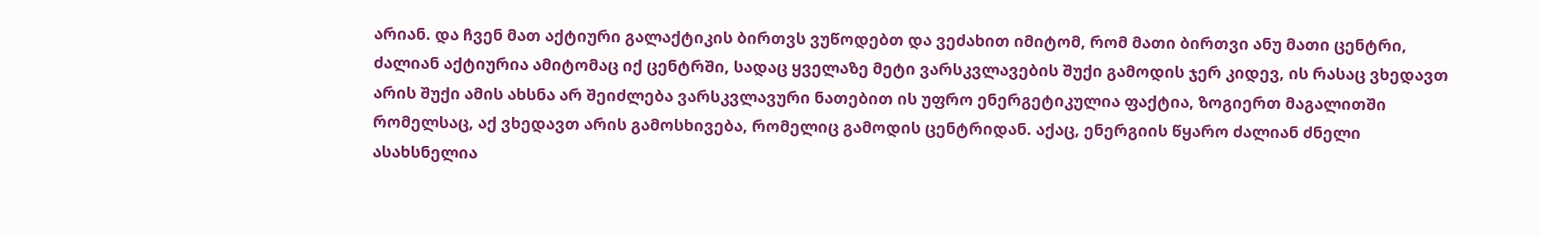არიან. და ჩვენ მათ აქტიური გალაქტიკის ბირთვს ვუწოდებთ და ვეძახით იმიტომ, რომ მათი ბირთვი ანუ მათი ცენტრი, ძალიან აქტიურია ამიტომაც იქ ცენტრში, სადაც ყველაზე მეტი ვარსკვლავების შუქი გამოდის ჯერ კიდევ, ის რასაც ვხედავთ არის შუქი ამის ახსნა არ შეიძლება ვარსკვლავური ნათებით ის უფრო ენერგეტიკულია ფაქტია, ზოგიერთ მაგალითში რომელსაც, აქ ვხედავთ არის გამოსხივება, რომელიც გამოდის ცენტრიდან. აქაც, ენერგიის წყარო ძალიან ძნელი ასახსნელია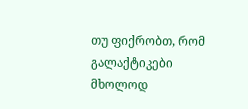თუ ფიქრობთ, რომ გალაქტიკები მხოლოდ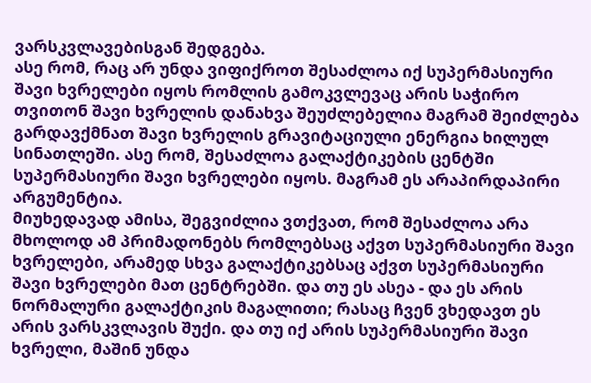ვარსკვლავებისგან შედგება.
ასე რომ, რაც არ უნდა ვიფიქროთ შესაძლოა იქ სუპერმასიური შავი ხვრელები იყოს რომლის გამოკვლევაც არის საჭირო თვითონ შავი ხვრელის დანახვა შეუძლებელია მაგრამ შეიძლება გარდავქმნათ შავი ხვრელის გრავიტაციული ენერგია ხილულ სინათლეში. ასე რომ, შესაძლოა გალაქტიკების ცენტში სუპერმასიური შავი ხვრელები იყოს. მაგრამ ეს არაპირდაპირი არგუმენტია.
მიუხედავად ამისა, შეგვიძლია ვთქვათ, რომ შესაძლოა არა მხოლოდ ამ პრიმადონებს რომლებსაც აქვთ სუპერმასიური შავი ხვრელები, არამედ სხვა გალაქტიკებსაც აქვთ სუპერმასიური შავი ხვრელები მათ ცენტრებში. და თუ ეს ასეა - და ეს არის ნორმალური გალაქტიკის მაგალითი; რასაც ჩვენ ვხედავთ ეს არის ვარსკვლავის შუქი. და თუ იქ არის სუპერმასიური შავი ხვრელი, მაშინ უნდა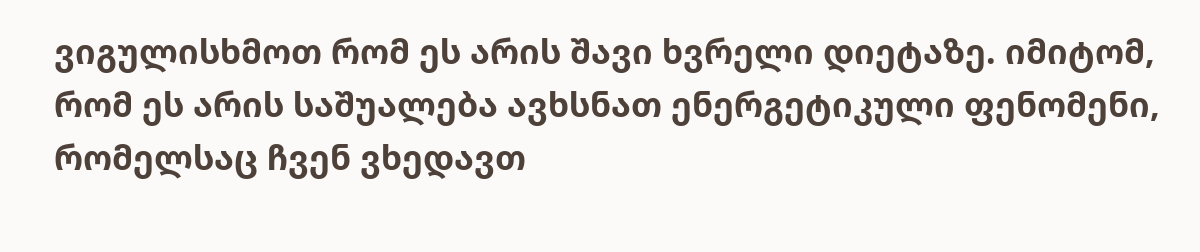ვიგულისხმოთ რომ ეს არის შავი ხვრელი დიეტაზე. იმიტომ, რომ ეს არის საშუალება ავხსნათ ენერგეტიკული ფენომენი, რომელსაც ჩვენ ვხედავთ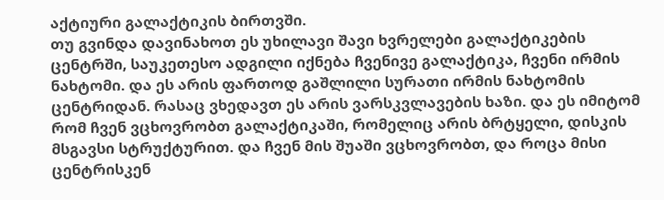აქტიური გალაქტიკის ბირთვში.
თუ გვინდა დავინახოთ ეს უხილავი შავი ხვრელები გალაქტიკების ცენტრში, საუკეთესო ადგილი იქნება ჩვენივე გალაქტიკა, ჩვენი ირმის ნახტომი. და ეს არის ფართოდ გაშლილი სურათი ირმის ნახტომის ცენტრიდან. რასაც ვხედავთ ეს არის ვარსკვლავების ხაზი. და ეს იმიტომ რომ ჩვენ ვცხოვრობთ გალაქტიკაში, რომელიც არის ბრტყელი, დისკის მსგავსი სტრუქტურით. და ჩვენ მის შუაში ვცხოვრობთ, და როცა მისი ცენტრისკენ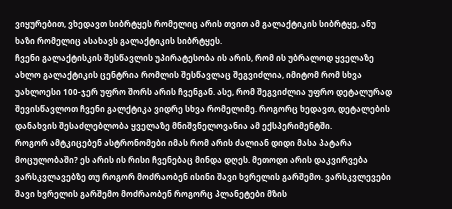ვიყურებით, ვხედავთ სიბრტყეს რომელიც არის თვით ამ გალაქტიკის სიბრტყე, ანუ ხაზი რომელიც ასახავს გალაქტიკის სიბრტყეს.
ჩვენი გალაქტისკის შესწავლის უპირატესობა ის არის, რომ ის უბრალოდ ყველაზე ახლო გალაქტიკის ცენტრია რომლის შესწავლაც შეგვიძლია, იმიტომ რომ სხვა უახლოესი 100-ჯერ უფრო შორს არის ჩვენგან. ასე, რომ შეგვიძლია უფრო დეტალურად შევისწავლოთ ჩვენი გალქტიკა ვიდრე სხვა რომელიმე. როგორც ხედავთ, დეტალების დანახვის შესაძლებლობა ყველაზე მნიშვნელოვანია ამ ექსპერიმენტში.
როგორ ამტკიცებენ ასტრონომები იმას რომ არის ძალიან დიდი მასა პატარა მოცულობაში? ეს არის ის რისი ჩვენებაც მინდა დღეს. მეთოდი არის დაკვირვება ვარსკვლავებზე თუ როგორ მოძრაობენ ისინი შავი ხვრელის გარშემო. ვარსკვლევები შავი ხვრელის გარშემო მოძრაობენ როგორც პლანეტები მზის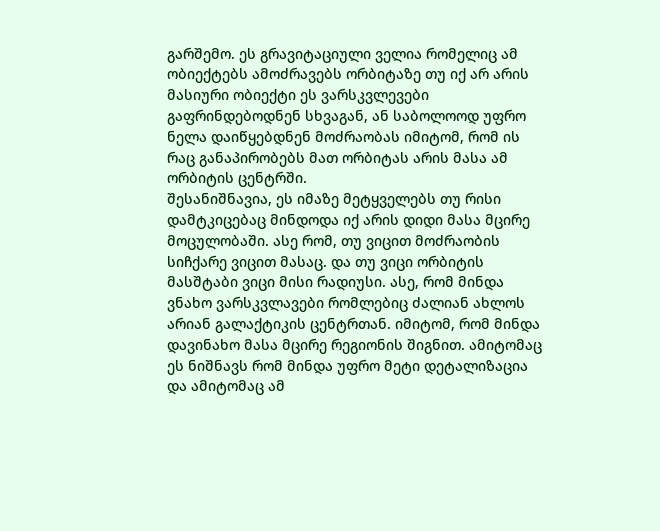გარშემო. ეს გრავიტაციული ველია რომელიც ამ ობიექტებს ამოძრავებს ორბიტაზე თუ იქ არ არის მასიური ობიექტი ეს ვარსკვლევები გაფრინდებოდნენ სხვაგან, ან საბოლოოდ უფრო ნელა დაიწყებდნენ მოძრაობას იმიტომ, რომ ის რაც განაპირობებს მათ ორბიტას არის მასა ამ ორბიტის ცენტრში.
შესანიშნავია, ეს იმაზე მეტყველებს თუ რისი დამტკიცებაც მინდოდა იქ არის დიდი მასა მცირე მოცულობაში. ასე რომ, თუ ვიცით მოძრაობის სიჩქარე ვიცით მასაც. და თუ ვიცი ორბიტის მასშტაბი ვიცი მისი რადიუსი. ასე, რომ მინდა ვნახო ვარსკვლავები რომლებიც ძალიან ახლოს არიან გალაქტიკის ცენტრთან. იმიტომ, რომ მინდა დავინახო მასა მცირე რეგიონის შიგნით. ამიტომაც ეს ნიშნავს რომ მინდა უფრო მეტი დეტალიზაცია და ამიტომაც ამ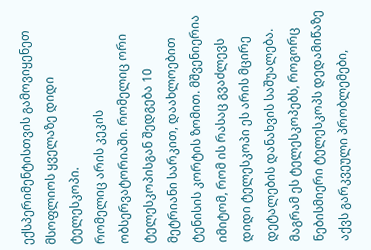ექსპერიმენტისთვის გამოვიყენეთ მსოფლიოს ყველაზე დიდი ტელესკოპი.
რომელიც არის კეკის ობსერვატორიაში. რომელიც ორი ტელესკოპისგან შედგება 10 მეტრიანი სარკით, დაახლოებით ტენისის კორტის ზომით. მშვენიერია იმიტომ, რომ ის რასაც გვაძლევს დიდი ტელესკოპი ეს არის მცირე დეტალების დანახვის საშუალება. მაგრამ ეს ტელესკოპებს, როგორც ნებისმიერი ტელესკოპს დედამიწაზე აქვს გარკვეული პრობლემები,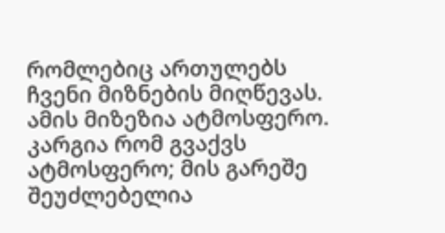რომლებიც ართულებს ჩვენი მიზნების მიღწევას. ამის მიზეზია ატმოსფერო. კარგია რომ გვაქვს ატმოსფერო; მის გარეშე შეუძლებელია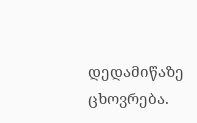დედამიწაზე ცხოვრება.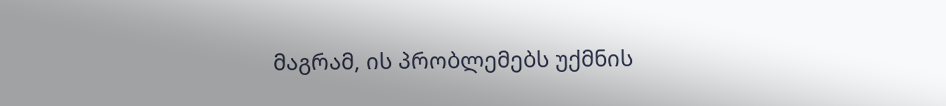მაგრამ, ის პრობლემებს უქმნის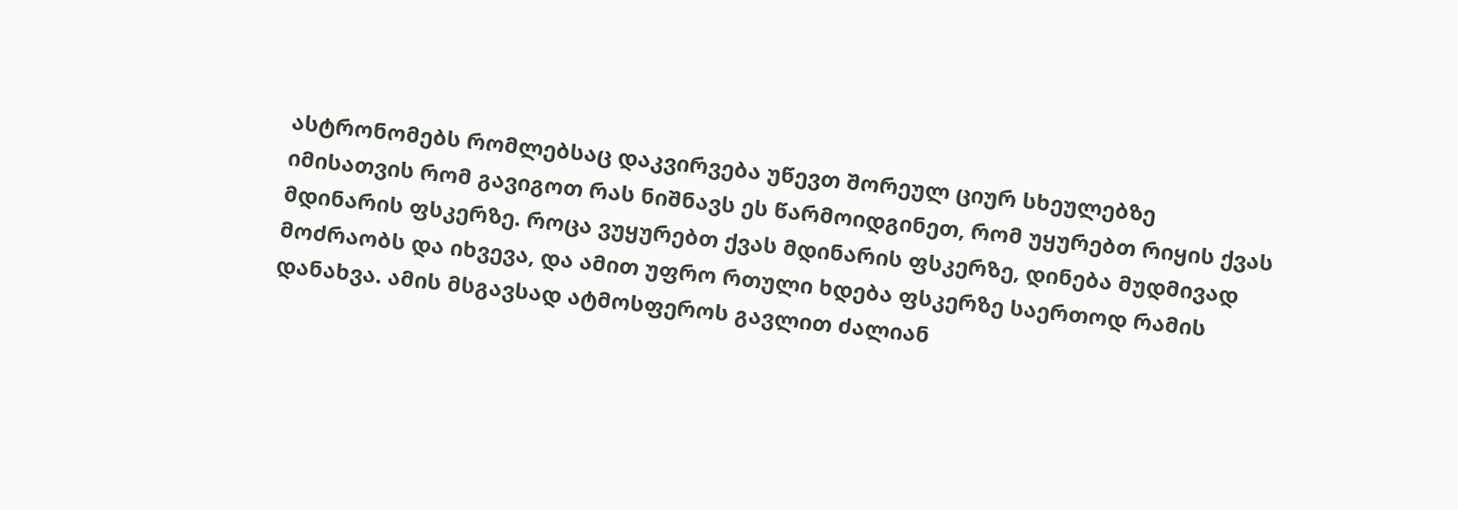ასტრონომებს რომლებსაც დაკვირვება უწევთ შორეულ ციურ სხეულებზე
იმისათვის რომ გავიგოთ რას ნიშნავს ეს წარმოიდგინეთ, რომ უყურებთ რიყის ქვას მდინარის ფსკერზე. როცა ვუყურებთ ქვას მდინარის ფსკერზე, დინება მუდმივად მოძრაობს და იხვევა, და ამით უფრო რთული ხდება ფსკერზე საერთოდ რამის დანახვა. ამის მსგავსად ატმოსფეროს გავლით ძალიან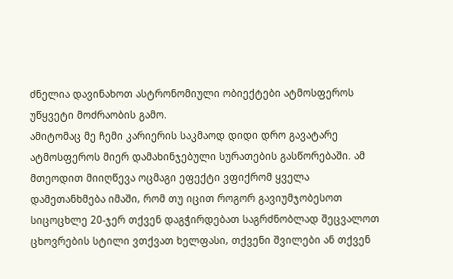ძნელია დავინახოთ ასტრონომიული ობიექტები ატმოსფეროს უწყვეტი მოძრაობის გამო.
ამიტომაც მე ჩემი კარიერის საკმაოდ დიდი დრო გავატარე ატმოსფეროს მიერ დამახინჯებული სურათების გასწორებაში. ამ მთეოდით მიიღწევა ოცმაგი ეფექტი ვფიქრომ ყველა დამეთანხმება იმაში, რომ თუ იცით როგორ გავიუმჯობესოთ სიცოცხლე 20-ჯერ თქვენ დაგჭირდებათ საგრძნობლად შეცვალოთ ცხოვრების სტილი ვთქვათ ხელფასი, თქვენი შვილები ან თქვენ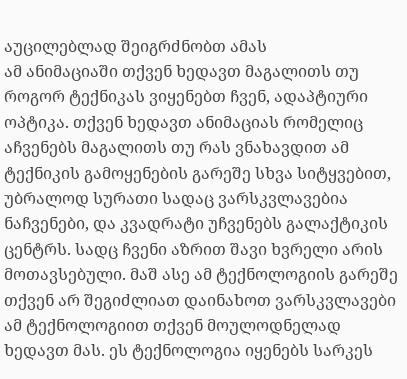აუცილებლად შეიგრძნობთ ამას
ამ ანიმაციაში თქვენ ხედავთ მაგალითს თუ როგორ ტექნიკას ვიყენებთ ჩვენ, ადაპტიური ოპტიკა. თქვენ ხედავთ ანიმაციას რომელიც აჩვენებს მაგალითს თუ რას ვნახავდით ამ ტექნიკის გამოყენების გარეშე სხვა სიტყვებით, უბრალოდ სურათი სადაც ვარსკვლავებია ნაჩვენები, და კვადრატი უჩვენებს გალაქტიკის ცენტრს. სადც ჩვენი აზრით შავი ხვრელი არის მოთავსებული. მაშ ასე ამ ტექნოლოგიის გარეშე თქვენ არ შეგიძლიათ დაინახოთ ვარსკვლავები ამ ტექნოლოგიით თქვენ მოულოდნელად ხედავთ მას. ეს ტექნოლოგია იყენებს სარკეს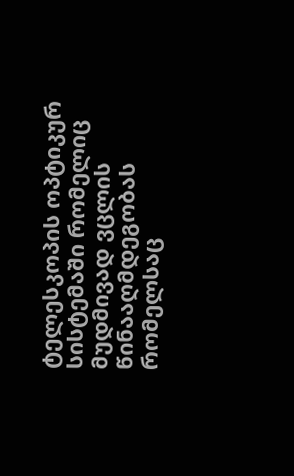ტელესკოპის ოპტიკურ სისტემაში რომელიც მუდმივად ვცლის წინააღმდეგობას რომელსაც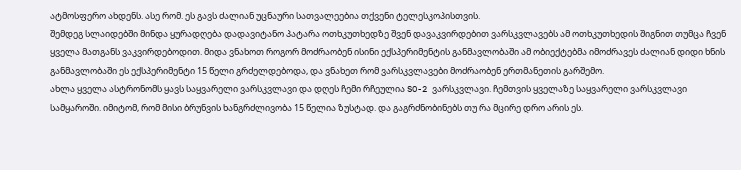ატმოსფერო ახდენს. ასე რომ. ეს გავს ძალიან უცნაური სათვალეებია თქვენი ტელესკოპისთვის.
შემდეგ სლაიდებში მინდა ყურადღება დადავიტანო პატარა ოთხკუთხედზე შვენ დავაკვირდებით ვარსკვლავებს ამ ოთხკუთხედის შიგნით თუმცა ჩვენ ყველა მათგანს ვაკვირდებოდით. მიდა ვნახოთ როგორ მოძრაობენ ისინი ექსპერიმენტის განმავლობაში ამ ობიექტებმა იმოძრავეს ძალიან დიდი ხნის განმავლობაში ეს ექსპერიმენტი 15 წელი გრძელდებოდა, და ვნახეთ რომ ვარსკვლავები მოძრაობენ ერთმანეთის გარშემო.
ახლა ყველა ასტრონომს ყავს საყვარელი ვარსკვლავი და დღეს ჩემი რჩეულია SO-2 ვარსკვლავი. ჩემთვის ყველაზე საყვარელი ვარსკვლავი სამყაროში. იმიტომ, რომ მისი ბრუნვის ხანგრძლივობა 15 წელია ზუსტად. და გაგრძნობინებს თუ რა მცირე დრო არის ეს.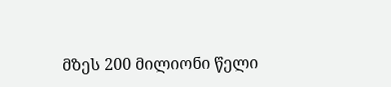მზეს 200 მილიონი წელი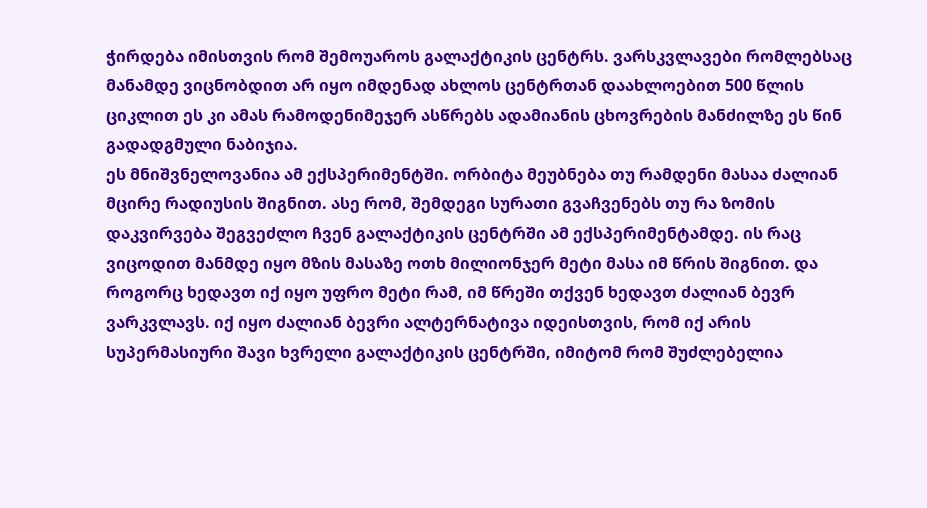ჭირდება იმისთვის რომ შემოუაროს გალაქტიკის ცენტრს. ვარსკვლავები რომლებსაც მანამდე ვიცნობდით არ იყო იმდენად ახლოს ცენტრთან დაახლოებით 500 წლის ციკლით ეს კი ამას რამოდენიმეჯერ ასწრებს ადამიანის ცხოვრების მანძილზე ეს წინ გადადგმული ნაბიჯია.
ეს მნიშვნელოვანია ამ ექსპერიმენტში. ორბიტა მეუბნება თუ რამდენი მასაა ძალიან მცირე რადიუსის შიგნით. ასე რომ, შემდეგი სურათი გვაჩვენებს თუ რა ზომის დაკვირვება შეგვეძლო ჩვენ გალაქტიკის ცენტრში ამ ექსპერიმენტამდე. ის რაც ვიცოდით მანმდე იყო მზის მასაზე ოთხ მილიონჯერ მეტი მასა იმ წრის შიგნით. და როგორც ხედავთ იქ იყო უფრო მეტი რამ, იმ წრეში თქვენ ხედავთ ძალიან ბევრ ვარკვლავს. იქ იყო ძალიან ბევრი ალტერნატივა იდეისთვის, რომ იქ არის სუპერმასიური შავი ხვრელი გალაქტიკის ცენტრში, იმიტომ რომ შუძლებელია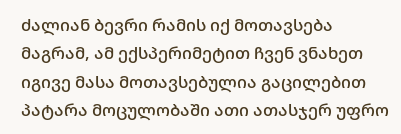ძალიან ბევრი რამის იქ მოთავსება
მაგრამ, ამ ექსპერიმეტით ჩვენ ვნახეთ იგივე მასა მოთავსებულია გაცილებით პატარა მოცულობაში ათი ათასჯერ უფრო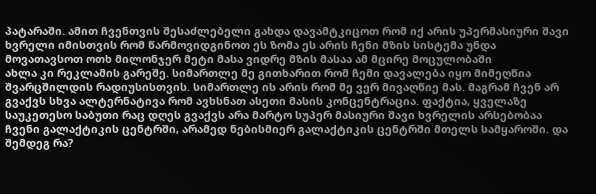პატარაში. ამით ჩვენთვის შესაძლებელი გახდა დავამტკიცოთ რომ იქ არის უპერმასიური შავი ხვრელი იმისთვის რომ წარმოვიდგინოთ ეს ზომა ეს არის ჩენი მზის სისტემა უნდა მოვათავსოთ ოთხ მილონჯერ მეტი მასა ვიდრე მზის მასაა ამ მცირე მოცულობაში
ახლა კი რეკლამის გარეშე. სიმართლე მე გითხარით რომ ჩემი დავალება იყო მიმეღწია შვარცშილდის რადიუსისთვის. სიმართლე ის არის რომ მე ვერ მივაღწიე მას. მაგრამ ჩვენ არ გვაქვს სხვა ალტერნატივა რომ ავხსნათ ასეთი მასის კონცენტრაცია. ფაქტია, ყველაზე საუკეთესო საბუთი რაც დღეს გვაქვს არა მარტო სუპერ მასიური შავი ხვრელის არსებობაა ჩვენი გალაქტიკის ცენტრში, არამედ ნებისმიერ გალაქტიკის ცენტრში მთელს სამყაროში. და შემდეგ რა?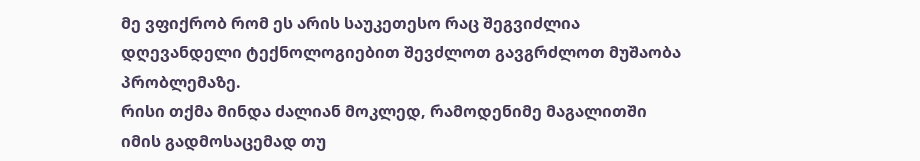მე ვფიქრობ რომ ეს არის საუკეთესო რაც შეგვიძლია დღევანდელი ტექნოლოგიებით შევძლოთ გავგრძლოთ მუშაობა პრობლემაზე.
რისი თქმა მინდა ძალიან მოკლედ, რამოდენიმე მაგალითში იმის გადმოსაცემად თუ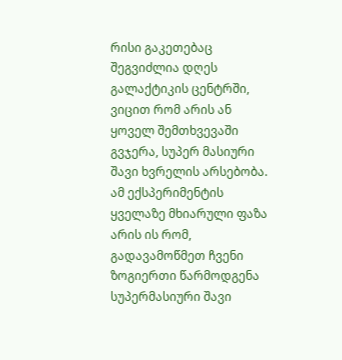რისი გაკეთებაც შეგვიძლია დღეს გალაქტიკის ცენტრში, ვიცით რომ არის ან ყოველ შემთხვევაში გვჯერა, სუპერ მასიური შავი ხვრელის არსებობა. ამ ექსპერიმენტის ყველაზე მხიარული ფაზა არის ის რომ, გადავამოწმეთ ჩვენი ზოგიერთი წარმოდგენა სუპერმასიური შავი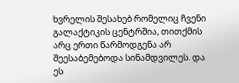ხვრელის შესახებ რომელიც ჩვენი გალაქტიკის ცენტრშია, თითქმის არც ერთი წარმოდგენა არ შეესაბემებოდა სინამდვილეს. და ეს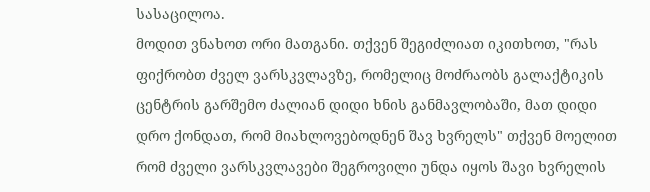სასაცილოა.
მოდით ვნახოთ ორი მათგანი. თქვენ შეგიძლიათ იკითხოთ, "რას ფიქრობთ ძველ ვარსკვლავზე, რომელიც მოძრაობს გალაქტიკის ცენტრის გარშემო ძალიან დიდი ხნის განმავლობაში, მათ დიდი დრო ქონდათ, რომ მიახლოვებოდნენ შავ ხვრელს" თქვენ მოელით რომ ძველი ვარსკვლავები შეგროვილი უნდა იყოს შავი ხვრელის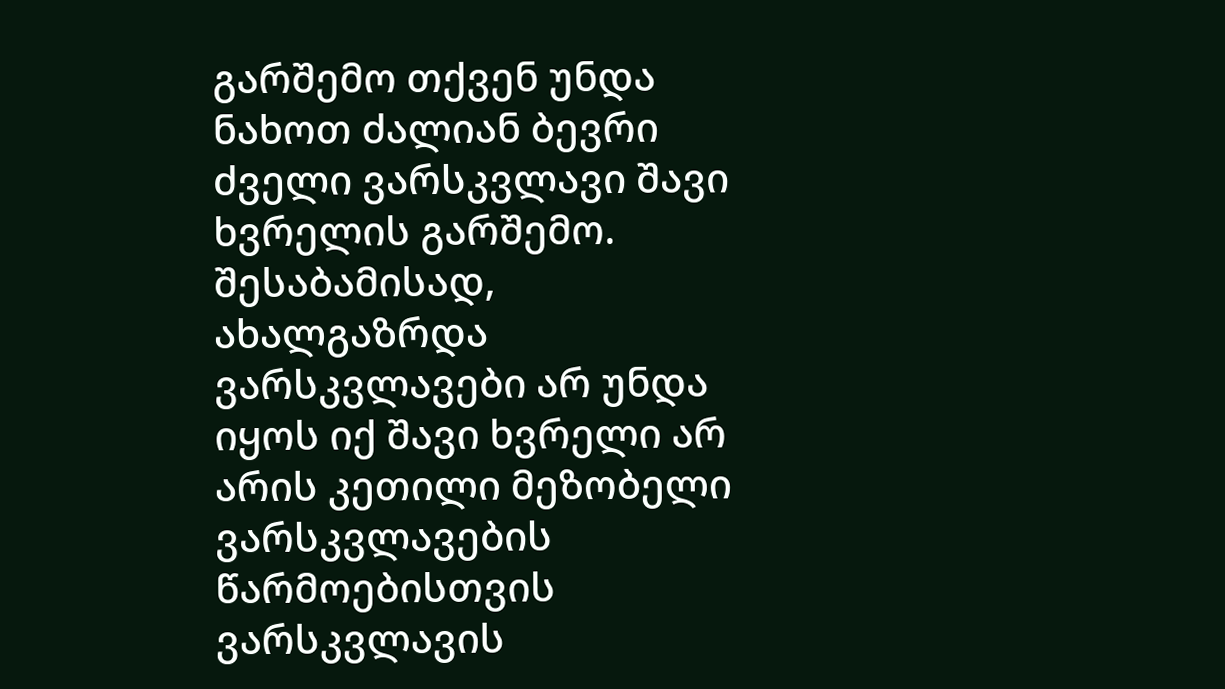გარშემო თქვენ უნდა ნახოთ ძალიან ბევრი ძველი ვარსკვლავი შავი ხვრელის გარშემო.
შესაბამისად, ახალგაზრდა ვარსკვლავები არ უნდა იყოს იქ შავი ხვრელი არ არის კეთილი მეზობელი ვარსკვლავების წარმოებისთვის ვარსკვლავის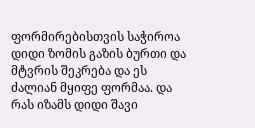ფორმირებისთვის საჭიროა დიდი ზომის გაზის ბურთი და მტვრის შეკრება და ეს ძალიან მყიფე ფორმაა. და რას იზამს დიდი შავი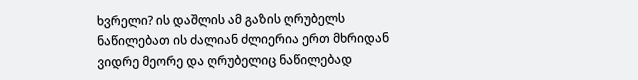ხვრელი? ის დაშლის ამ გაზის ღრუბელს ნაწილებათ ის ძალიან ძლიერია ერთ მხრიდან ვიდრე მეორე და ღრუბელიც ნაწილებად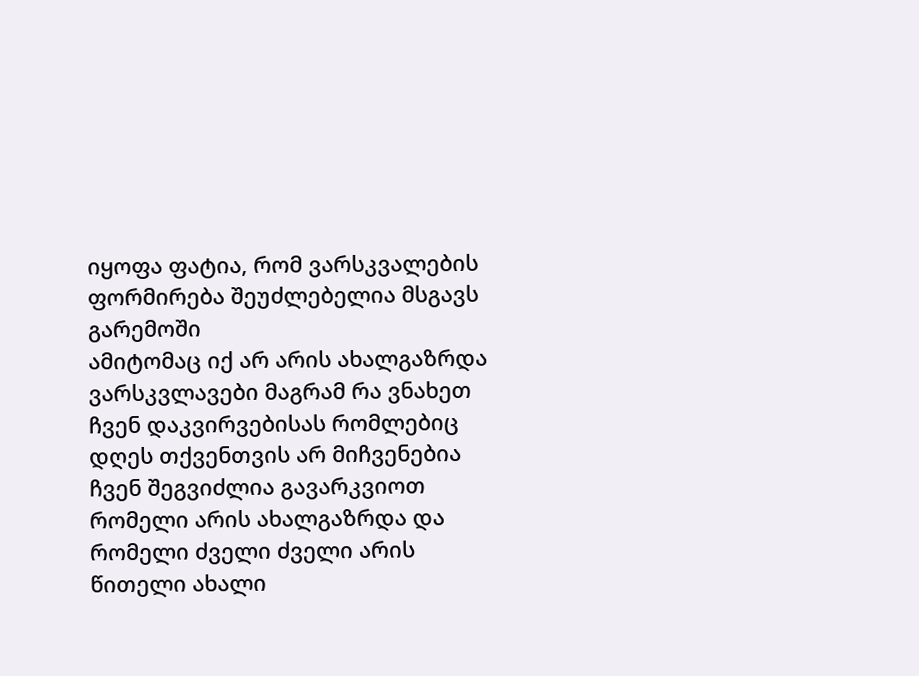იყოფა ფატია, რომ ვარსკვალების ფორმირება შეუძლებელია მსგავს გარემოში
ამიტომაც იქ არ არის ახალგაზრდა ვარსკვლავები მაგრამ რა ვნახეთ ჩვენ დაკვირვებისას რომლებიც დღეს თქვენთვის არ მიჩვენებია ჩვენ შეგვიძლია გავარკვიოთ რომელი არის ახალგაზრდა და რომელი ძველი ძველი არის წითელი ახალი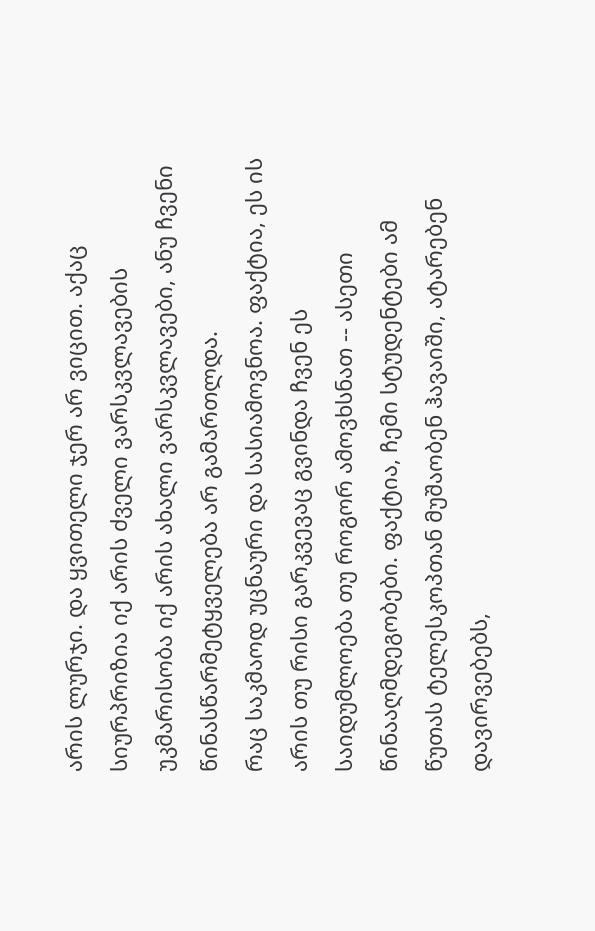არის ლურჯი. და ყვითელი ჯერ არ ვიცით. აქაც სიურპრიზია იქ არის ძველი ვარსკვლავების უკმარისობა იქ არის ახალი ვარსკვლავები, ანუ ჩვენი წინასწარმეტყველება არ გამართლდა.
რაც საკმაოდ უცნაური და სასიამოვნოა. ფაქტია, ეს ის არის თუ რისი გარკვევაც გვინდა ჩვენ ეს საიდუმლოება თუ როგორ ამოვხსნათ -- ასეთი წინააღმდეგობები. ფაქტია, ჩემი სტუდენტები ამ წუთას ტელესკოპთან მუშაობენ ჰავაიში, ატარებენ დავირვებებს,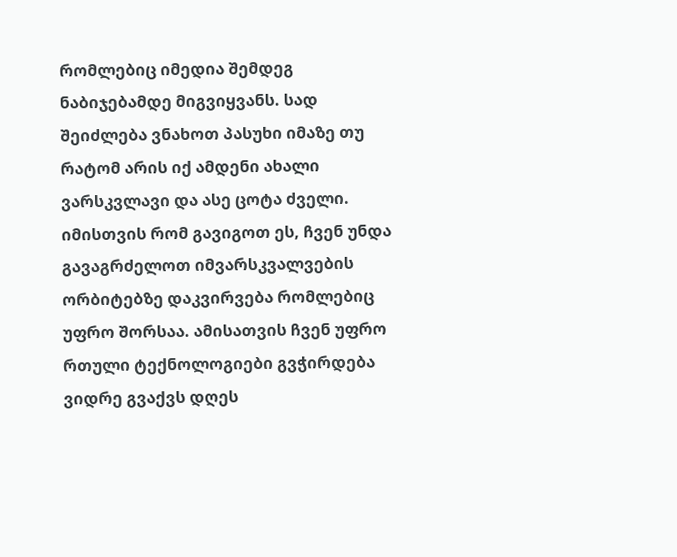რომლებიც იმედია შემდეგ ნაბიჯებამდე მიგვიყვანს. სად შეიძლება ვნახოთ პასუხი იმაზე თუ რატომ არის იქ ამდენი ახალი ვარსკვლავი და ასე ცოტა ძველი. იმისთვის რომ გავიგოთ ეს, ჩვენ უნდა გავაგრძელოთ იმვარსკვალვების ორბიტებზე დაკვირვება რომლებიც უფრო შორსაა. ამისათვის ჩვენ უფრო რთული ტექნოლოგიები გვჭირდება ვიდრე გვაქვს დღეს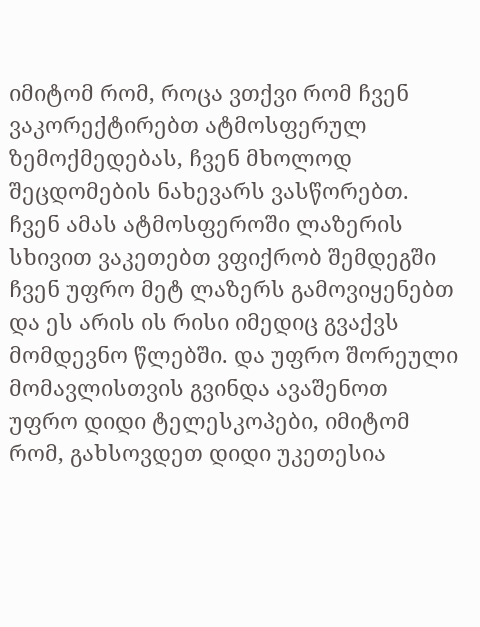იმიტომ რომ, როცა ვთქვი რომ ჩვენ ვაკორექტირებთ ატმოსფერულ ზემოქმედებას, ჩვენ მხოლოდ შეცდომების ნახევარს ვასწორებთ. ჩვენ ამას ატმოსფეროში ლაზერის სხივით ვაკეთებთ ვფიქრობ შემდეგში ჩვენ უფრო მეტ ლაზერს გამოვიყენებთ და ეს არის ის რისი იმედიც გვაქვს მომდევნო წლებში. და უფრო შორეული მომავლისთვის გვინდა ავაშენოთ უფრო დიდი ტელესკოპები, იმიტომ რომ, გახსოვდეთ დიდი უკეთესია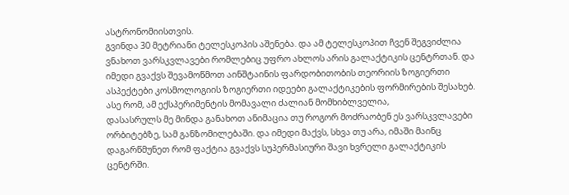ასტრონომიისთვის.
გვინდა 30 მეტრიანი ტელესკოპის აშენება. და ამ ტელესკოპით ჩვენ შეგვიძლია ვნახოთ ვარსკვლავები რომლებიც უფრო ახლოს არის გალაქტიკის ცენტრთან. და იმედი გვაქვს შევამოწმოთ აინშტაინის ფარდობითობის თეორიის ზოგიერთი ასპექტები კოსმოლოგიის ზოგიერთი იდეები გალაქტიკების ფორმირების შესახებ. ასე რომ, ამ ექსპერიმენტის მომავალი ძალიან მომხიბლველია,
დასასრულს მე მინდა განახოთ ანიმაცია თუ როგორ მოძრაობენ ეს ვარსკვლავები ორბიტებზე, სამ განზომილებაში. და იმედი მაქვს, სხვა თუ არა, იმაში მაინც დაგარწმუნეთ რომ ფაქტია გვაქვს სუპერმასიური შავი ხვრელი გალაქტიკის ცენტრში.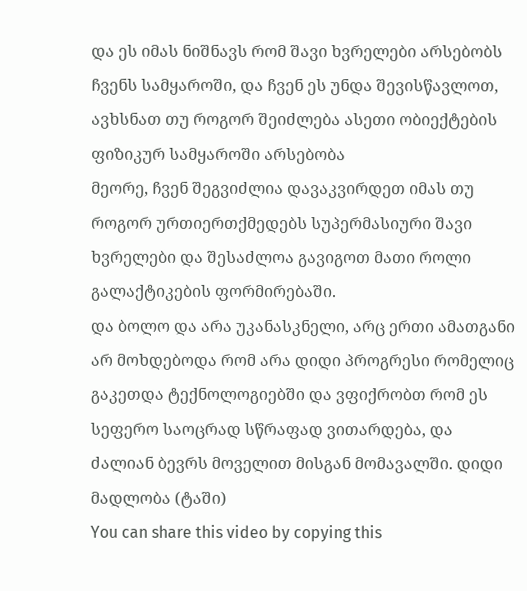და ეს იმას ნიშნავს რომ შავი ხვრელები არსებობს ჩვენს სამყაროში, და ჩვენ ეს უნდა შევისწავლოთ, ავხსნათ თუ როგორ შეიძლება ასეთი ობიექტების ფიზიკურ სამყაროში არსებობა
მეორე, ჩვენ შეგვიძლია დავაკვირდეთ იმას თუ როგორ ურთიერთქმედებს სუპერმასიური შავი ხვრელები და შესაძლოა გავიგოთ მათი როლი გალაქტიკების ფორმირებაში.
და ბოლო და არა უკანასკნელი, არც ერთი ამათგანი არ მოხდებოდა რომ არა დიდი პროგრესი რომელიც გაკეთდა ტექნოლოგიებში და ვფიქრობთ რომ ეს სეფერო საოცრად სწრაფად ვითარდება, და ძალიან ბევრს მოველით მისგან მომავალში. დიდი მადლობა (ტაში)
You can share this video by copying this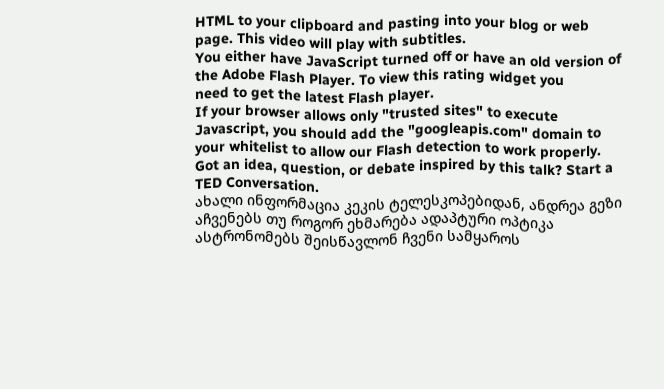HTML to your clipboard and pasting into your blog or web page. This video will play with subtitles.
You either have JavaScript turned off or have an old version of the Adobe Flash Player. To view this rating widget you
need to get the latest Flash player.
If your browser allows only "trusted sites" to execute Javascript, you should add the "googleapis.com" domain to your whitelist to allow our Flash detection to work properly.
Got an idea, question, or debate inspired by this talk? Start a TED Conversation.
ახალი ინფორმაცია კეკის ტელესკოპებიდან, ანდრეა გეზი აჩვენებს თუ როგორ ეხმარება ადაპტური ოპტიკა ასტრონომებს შეისწავლონ ჩვენი სამყაროს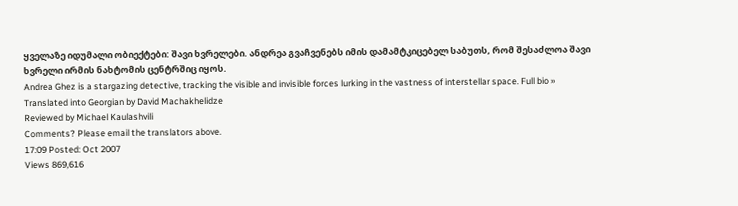ყველაზე იდუმალი ობიექტები: შავი ხვრელები. ანდრეა გვაჩვენებს იმის დამამტკიცებელ საბუთს, რომ შესაძლოა შავი ხვრელი ირმის ნახტომის ცენტრშიც იყოს.
Andrea Ghez is a stargazing detective, tracking the visible and invisible forces lurking in the vastness of interstellar space. Full bio »
Translated into Georgian by David Machakhelidze
Reviewed by Michael Kaulashvili
Comments? Please email the translators above.
17:09 Posted: Oct 2007
Views 869,616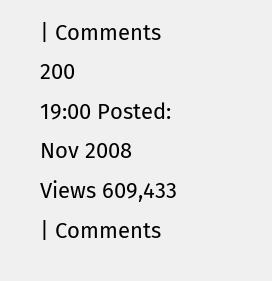| Comments 200
19:00 Posted: Nov 2008
Views 609,433 | Comments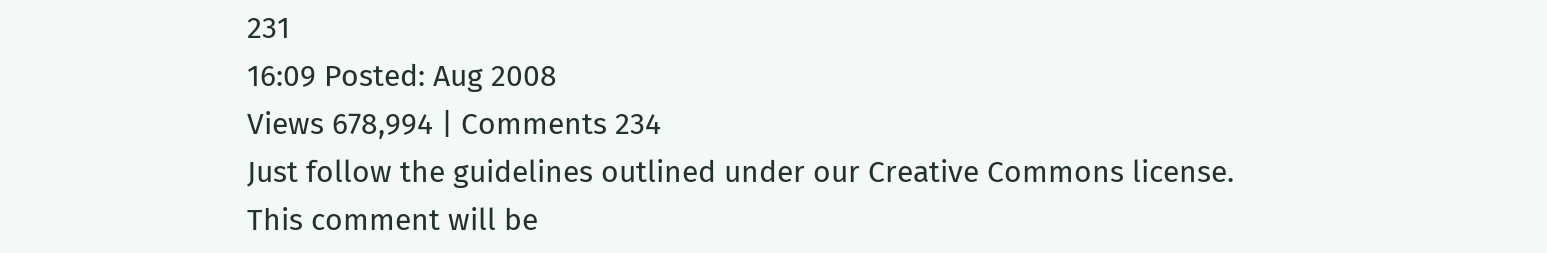231
16:09 Posted: Aug 2008
Views 678,994 | Comments 234
Just follow the guidelines outlined under our Creative Commons license.
This comment will be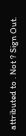attributed to . Not ? Sign Out.